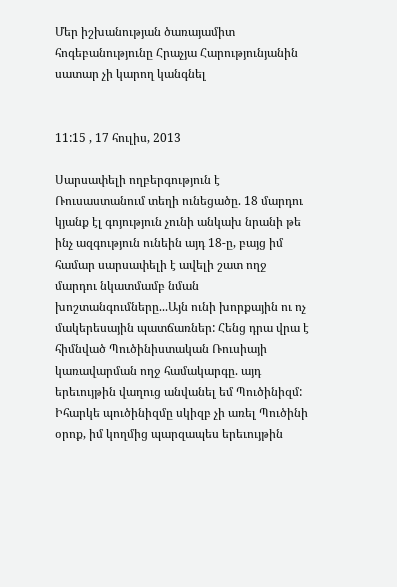Մեր իշխանության ծառայամիտ հոգեբանությունը Հրաչյա Հարությունյանին սատար չի կարող կանգնել


11:15 , 17 հուլիս, 2013

Սարսափելի ողբերգություն է Ռուսաստանում տեղի ունեցածը. 18 մարդու կյանք էլ գոյություն չունի անկախ նրանի թե ինչ ազգություն ունեին այդ 18-ը, բայց իմ համար սարսափելի է ավելի շատ ողջ մարդու նկատմամբ նման խոշտանգումները...Այն ունի խորքային ու ոչ մակերեսային պատճառներ: Հենց դրա վրա է հիմնված Պուծինիստական Ռուսիայի կառավարման ողջ համակարգը. այդ երեւույթին վաղուց անվանել եմ Պուծինիզմ: Իհարկե պուծինիզմը սկիզբ չի առել Պուծինի օրոք, իմ կողմից պարզապես երեւույթին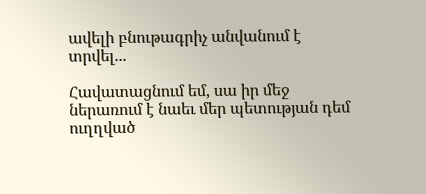ավելի բնութագրիչ անվանում է տրվել...

Հավատացնում եմ, սա իր մեջ ներառում է նաեւ մեր պետության դեմ ուղղված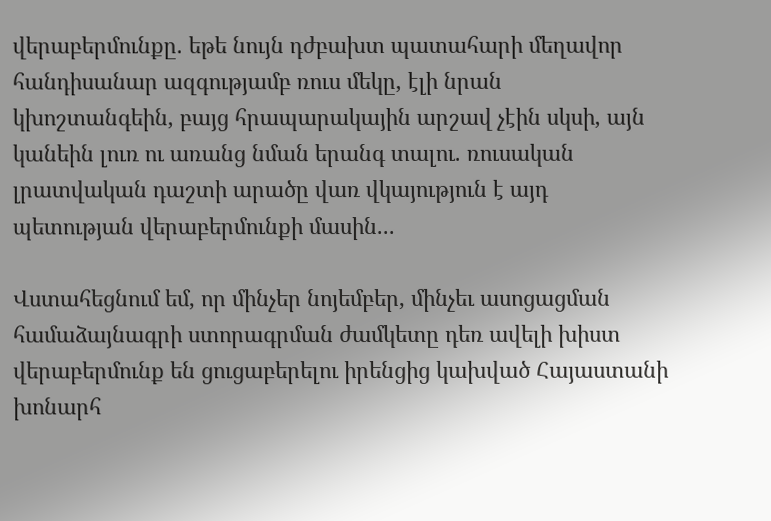վերաբերմունքը. եթե նույն դժբախտ պատահարի մեղավոր հանդիսանար ազգությամբ ռուս մեկը, էլի նրան կխոշտանգեին, բայց հրապարակային արշավ չէին սկսի, այն կանեին լուռ ու առանց նման երանգ տալու. ռուսական լրատվական դաշտի արածը վառ վկայություն է այդ պետության վերաբերմունքի մասին...

Վստահեցնում եմ, որ մինչեր նոյեմբեր, մինչեւ ասոցացման համաձայնագրի ստորագրման ժամկետը դեռ ավելի խիստ վերաբերմունք են ցուցաբերելու իրենցից կախված Հայաստանի խոնարհ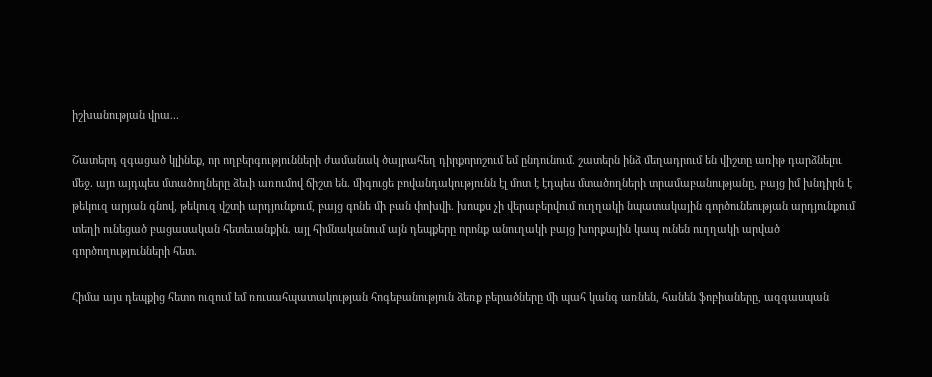իշխանության վրա...

Շատերդ զգացած կլինեք, որ ողբերգությունների ժամանակ ծայրահեղ դիրքորոշում եմ ընդունում. շատերն ինձ մեղադրում են վիշտը առիթ դարձնելու մեջ. այո այդպես մտածողները ձեւի առումով ճիշտ են. միգուցե բովանդակությունն էլ մոտ է էդպես մտածողների տրամաբանությանը, բայց իմ խնդիրն է թեկուզ արյան գնով, թեկուզ վշտի արդյունքում, բայց գոնե մի բան փոխվի. խոսքս չի վերաբերվում ուղղակի նպատակային գործունեության արդյունքում տեղի ունեցած բացասական հետեւանքին. այլ հիմնականում այն դեպքերը որոնք անուղակի բայց խորքային կապ ունեն ուղղակի արված գործողությունների հետ.

Հիմա այս դեպքից հետո ուզում եմ ռուսահպատակության հոգեբանություն ձեռք բերածները մի պահ կանգ առնեն, հանեն ֆոբիաները, ազգասպան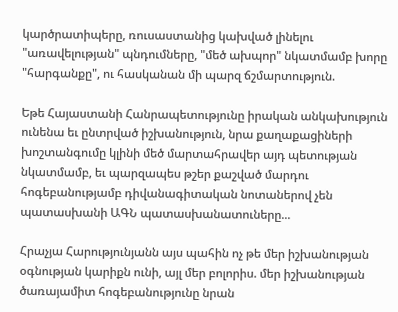կարծրատիպերը, ռուսաստանից կախված լինելու "առավելության" պնդումները, "մեծ ախպոր" նկատմամբ խորը "հարգանքը", ու հասկանան մի պարզ ճշմարտություն.

Եթե Հայաստանի Հանրապետությունը իրական անկախություն ունենա եւ ընտրված իշխանություն, նրա քաղաքացիների խոշտանգումը կլինի մեծ մարտահրավեր այդ պետության նկատմամբ, եւ պարզապես թշեր քաշված մարդու հոգեբանությամբ դիվանագիտական նոտաներով չեն պատասխանի ԱԳՆ պատասխանատուները...

Հրաչյա Հարությունյանն այս պահին ոչ թե մեր իշխանության օգնության կարիքն ունի, այլ մեր բոլորիս. մեր իշխանության ծառայամիտ հոգեբանությունը նրան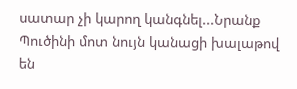սատար չի կարող կանգնել...Նրանք Պուծինի մոտ նույն կանացի խալաթով են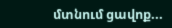մտնում ցավոք...